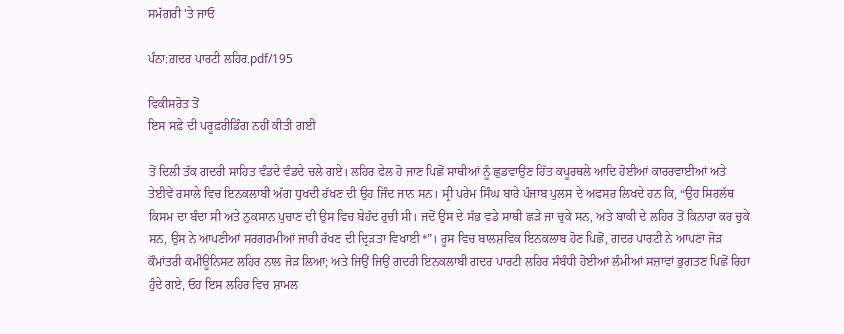ਸਮੱਗਰੀ 'ਤੇ ਜਾਓ

ਪੰਨਾ:ਗ਼ਦਰ ਪਾਰਟੀ ਲਹਿਰ.pdf/195

ਵਿਕੀਸਰੋਤ ਤੋਂ
ਇਸ ਸਫ਼ੇ ਦੀ ਪਰੂਫ਼ਰੀਡਿੰਗ ਨਹੀਂ ਕੀਤੀ ਗਈ

ਤੋਂ ਦਿਲੀ ਤੱਕ ਗਦਰੀ ਸਾਹਿਤ ਵੰਡਦੇ ਵੰਡਦੇ ਚਲੇ ਗਏ। ਲਹਿਰ ਫੇਲ ਹੋ ਜਾਣ ਪਿਛੋਂ ਸਾਥੀਆਂ ਨੂੰ ਛੁਡਵਾਉਣ ਹਿੱਤ ਕਪੂਰਥਲੇ ਆਦਿ ਹੋਈਆਂ ਕਾਰਰਵਾਈਆਂ ਅਤੇ ਤੇਈਵੇਂ ਰਸਾਲੇ ਵਿਚ ਇਨਕਲਾਬੀ ਅੱਗ ਧੁਖਦੀ ਰੱਖਣ ਦੀ ਉਹ ਜਿੰਦ ਜਾਨ ਸਨ। ਸ੍ਰੀ ਪਰੇਮ ਸਿੰਘ ਬਾਰੇ ਪੰਜਾਬ ਪੁਲਸ ਦੇ ਅਫਸਰ ਲਿਖਦੇ ਹਨ ਕਿ, “ਉਹ ਸਿਰਲੱਥ ਕਿਸਮ ਦਾ ਬੰਦਾ ਸੀ ਅਤੇ ਨੁਕਸਾਨ ਪੁਚਾਣ ਦੀ ਉਸ ਵਿਚ ਬੇਹੱਦ ਰੁਚੀ ਸੀ। ਜਦੋਂ ਉਸ ਦੇ ਸੱਭ ਵਡੇ ਸਾਥੀ ਛੜੇ ਜਾ ਚੁਕੇ ਸਨ, ਅਤੇ ਬਾਕੀ ਦੇ ਲਹਿਰ ਤੋਂ ਕਿਨਾਰਾ ਕਰ ਚੁਕੇ ਸਨ, ਉਸ ਨੇ ਆਪਣੀਆਂ ਸਰਗਰਮੀਆਂ ਜਾਰੀ ਰੱਖਣ ਦੀ ਦ੍ਰਿੜਤਾ ਵਿਖਾਈ*”। ਰੂਸ ਵਿਚ ਬਾਲਸ਼ਵਿਕ ਇਨਕਲਾਬ ਹੋਣ ਪਿਛੋਂ, ਗਦਰ ਪਾਰਟੀ ਨੇ ਆਪਣਾ ਜੋੜ ਕੌਮਾਂਤਰੀ ਕਮੀਊਨਿਸਟ ਲਹਿਰ ਨਾਲ ਜੋੜ ਲਿਆ; ਅਤੇ ਜਿਉਂ ਜਿਉਂ ਗਦਰੀ ਇਨਕਲਾਬੀ ਗਦਰ ਪਾਰਟੀ ਲਹਿਰ ਸੰਬੰਧੀ ਹੋਈਆਂ ਲੰਮੀਆਂ ਸਜ਼ਾਵਾਂ ਭੁਗਤਣ ਪਿਛੋਂ ਰਿਹਾ ਹੁੰਦੇ ਗਏ, ਓਹ ਇਸ ਲਹਿਰ ਵਿਚ ਸ਼ਾਮਲ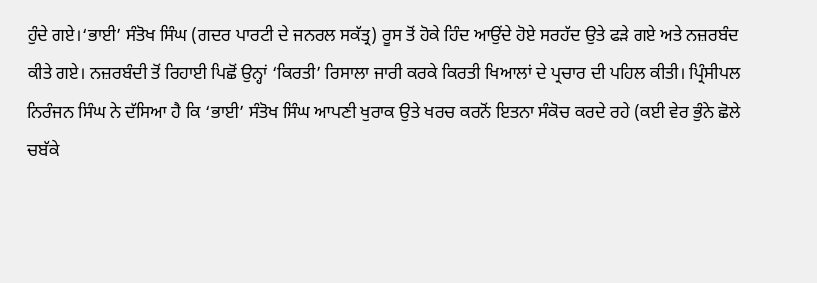ਹੁੰਦੇ ਗਏ।‘ਭਾਈ’ ਸੰਤੋਖ ਸਿੰਘ (ਗਦਰ ਪਾਰਟੀ ਦੇ ਜਨਰਲ ਸਕੱਤ੍ਰ) ਰੂਸ ਤੋਂ ਹੋਕੇ ਹਿੰਦ ਆਉਂਦੇ ਹੋਏ ਸਰਹੱਦ ਉਤੇ ਫੜੇ ਗਏ ਅਤੇ ਨਜ਼ਰਬੰਦ ਕੀਤੇ ਗਏ। ਨਜ਼ਰਬੰਦੀ ਤੋਂ ਰਿਹਾਈ ਪਿਛੋਂ ਉਨ੍ਹਾਂ ‘ਕਿਰਤੀ’ ਰਿਸਾਲਾ ਜਾਰੀ ਕਰਕੇ ਕਿਰਤੀ ਖਿਆਲਾਂ ਦੇ ਪ੍ਰਚਾਰ ਦੀ ਪਹਿਲ ਕੀਤੀ। ਪ੍ਰਿੰਸੀਪਲ ਨਿਰੰਜਨ ਸਿੰਘ ਨੇ ਦੱਸਿਆ ਹੈ ਕਿ ‘ਭਾਈ’ ਸੰਤੋਖ ਸਿੰਘ ਆਪਣੀ ਖੁਰਾਕ ਉਤੇ ਖਰਚ ਕਰਨੋਂ ਇਤਨਾ ਸੰਕੋਚ ਕਰਦੇ ਰਹੇ (ਕਈ ਵੇਰ ਭੁੰਨੇ ਛੋਲੇ ਚਬੱਕੇ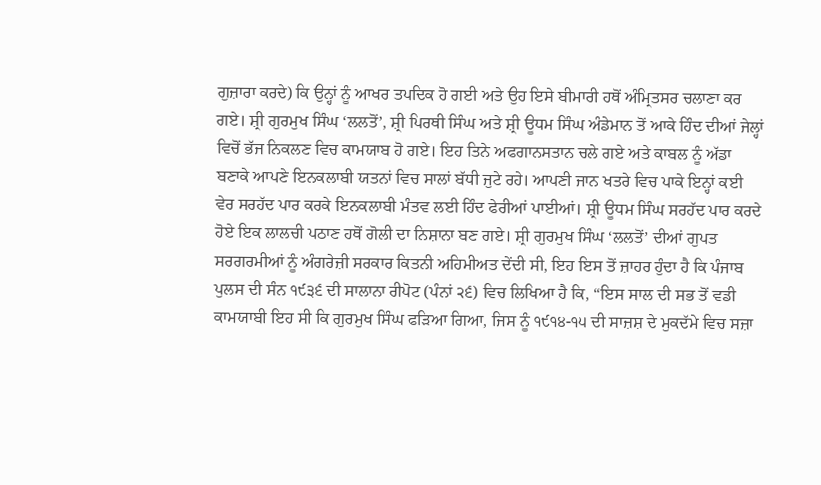ਗੁਜ਼ਾਰਾ ਕਰਦੇ) ਕਿ ਉਨ੍ਹਾਂ ਨੂੰ ਆਖਰ ਤਪਦਿਕ ਹੋ ਗਈ ਅਤੇ ਉਹ ਇਸੇ ਬੀਮਾਰੀ ਹਥੋਂ ਅੰਮ੍ਰਿਤਸਰ ਚਲਾਣਾ ਕਰ ਗਏ। ਸ਼੍ਰੀ ਗੁਰਮੁਖ ਸਿੰਘ ‘ਲਲਤੋਂ’, ਸ਼੍ਰੀ ਪਿਰਥੀ ਸਿੰਘ ਅਤੇ ਸ਼੍ਰੀ ਊਧਮ ਸਿੰਘ ਅੰਡੇਮਾਨ ਤੋਂ ਆਕੇ ਹਿੰਦ ਦੀਆਂ ਜੇਲ੍ਹਾਂ ਵਿਚੋਂ ਭੱਜ ਨਿਕਲਣ ਵਿਚ ਕਾਮਯਾਬ ਹੋ ਗਏ। ਇਹ ਤਿਨੇ ਅਫਗਾਨਸਤਾਨ ਚਲੇ ਗਏ ਅਤੇ ਕਾਬਲ ਨੂੰ ਅੱਡਾ ਬਣਾਕੇ ਆਪਣੇ ਇਨਕਲਾਬੀ ਯਤਨਾਂ ਵਿਚ ਸਾਲਾਂ ਬੱਧੀ ਜੁਟੇ ਰਹੇ। ਆਪਣੀ ਜਾਨ ਖਤਰੇ ਵਿਚ ਪਾਕੇ ਇਨ੍ਹਾਂ ਕਈ ਵੇਰ ਸਰਹੱਦ ਪਾਰ ਕਰਕੇ ਇਨਕਲਾਬੀ ਮੰਤਵ ਲਈ ਹਿੰਦ ਫੇਰੀਆਂ ਪਾਈਆਂ। ਸ਼੍ਰੀ ਊਧਮ ਸਿੰਘ ਸਰਹੱਦ ਪਾਰ ਕਰਦੇ ਹੋਏ ਇਕ ਲਾਲਚੀ ਪਠਾਣ ਹਥੋਂ ਗੋਲੀ ਦਾ ਨਿਸ਼ਾਨਾ ਬਣ ਗਏ। ਸ਼੍ਰੀ ਗੁਰਮੁਖ ਸਿੰਘ ‘ਲਲਤੋਂ’ ਦੀਆਂ ਗੁਪਤ ਸਰਗਰਮੀਆਂ ਨੂੰ ਅੰਗਰੇਜ਼ੀ ਸਰਕਾਰ ਕਿਤਨੀ ਅਹਿਮੀਅਤ ਦੇਂਦੀ ਸੀ, ਇਹ ਇਸ ਤੋਂ ਜ਼ਾਹਰ ਹੁੰਦਾ ਹੈ ਕਿ ਪੰਜਾਬ ਪੁਲਸ ਦੀ ਸੰਨ ੧੯੩੬ ਦੀ ਸਾਲਾਨਾ ਰੀਪੋਟ (ਪੰਨਾਂ ੨੬) ਵਿਚ ਲਿਖਿਆ ਹੈ ਕਿ, “ਇਸ ਸਾਲ ਦੀ ਸਭ ਤੋਂ ਵਡੀ ਕਾਮਯਾਬੀ ਇਹ ਸੀ ਕਿ ਗੁਰਮੁਖ ਸਿੰਘ ਫੜਿਆ ਗਿਆ, ਜਿਸ ਨੂੰ ੧੯੧੪-੧੫ ਦੀ ਸਾਜ਼ਸ਼ ਦੇ ਮੁਕਦੱਮੇ ਵਿਚ ਸਜ਼ਾ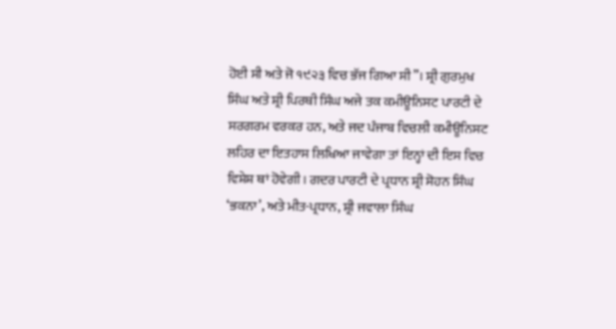ਹੋਈ ਸੀ ਅਤੇ ਜੋ ੧੯੨੩ ਵਿਚ ਭੱਜ ਗਿਆ ਸੀ”। ਸ਼੍ਰੀ ਗੁਰਮੁਖ ਸਿੰਘ ਅਤੇ ਸ਼੍ਰੀ ਪਿਰਥੀ ਸਿੰਘ ਅਜੇ ਤਕ ਕਮੀਊਨਿਸਟ ਪਾਰਟੀ ਦੇ ਸਰਗਰਮ ਵਰਕਰ ਹਨ, ਅਤੇ ਜਦ ਪੰਜਾਬ ਵਿਚਲੀ ਕਮੀਊਨਿਸਟ ਲਹਿਰ ਦਾ ਇਤਹਾਸ ਲਿਖਿਆ ਜਾਵੇਗਾ ਤਾਂ ਇਨ੍ਹਾਂ ਦੀ ਇਸ ਵਿਚ ਵਿਸ਼ੇਸ਼ ਥਾਂ ਹੋਵੇਗੀ। ਗਦਰ ਪਾਰਟੀ ਦੇ ਪ੍ਰਧਾਨ ਸ਼੍ਰੀ ਸੋਹਨ ਸਿੰਘ ‘ਭਕਨਾ’, ਅਤੇ ਮੀਤ-ਪ੍ਰਧਾਨ, ਸ਼੍ਰੀ ਜਵਾਲਾ ਸਿੰਘ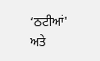‘ਠਟੀਆਂ' ਅਤੇ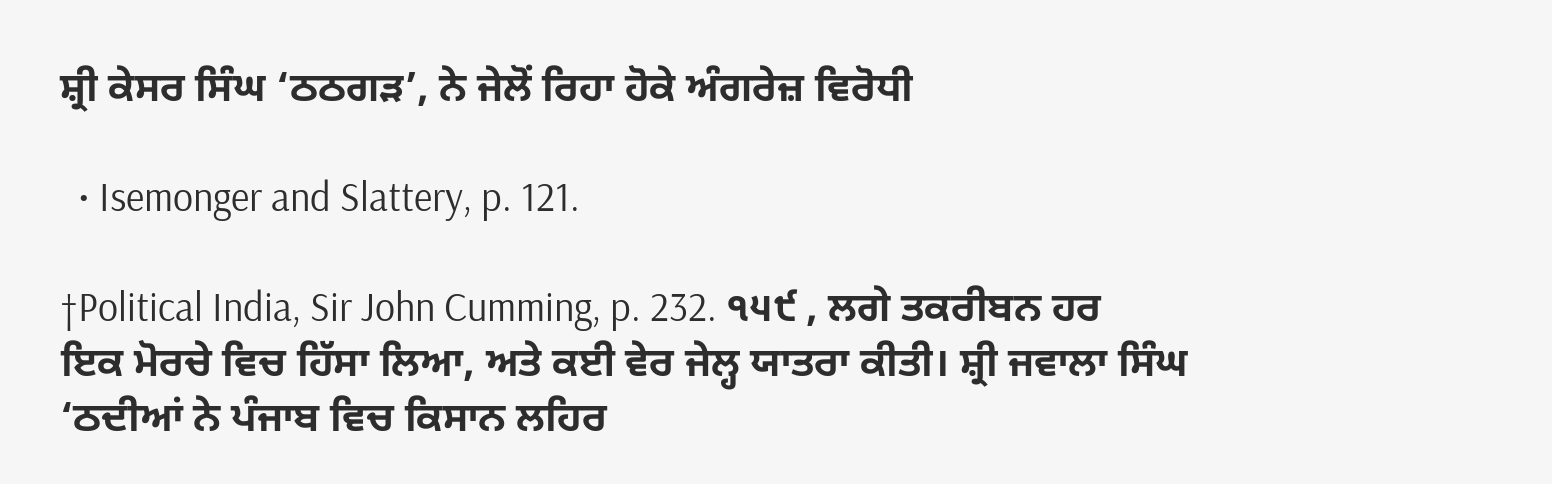ਸ਼੍ਰੀ ਕੇਸਰ ਸਿੰਘ ‘ਠਠਗੜ’, ਨੇ ਜੇਲੋਂ ਰਿਹਾ ਹੋਕੇ ਅੰਗਰੇਜ਼ ਵਿਰੋਧੀ

  • Isemonger and Slattery, p. 121.

†Political India, Sir John Cumming, p. 232. ੧੫੯ , ਲਗੇ ਤਕਰੀਬਨ ਹਰ ਇਕ ਮੋਰਚੇ ਵਿਚ ਹਿੱਸਾ ਲਿਆ, ਅਤੇ ਕਈ ਵੇਰ ਜੇਲ੍ਹ ਯਾਤਰਾ ਕੀਤੀ। ਸ਼੍ਰੀ ਜਵਾਲਾ ਸਿੰਘ ‘ਠਦੀਆਂ ਨੇ ਪੰਜਾਬ ਵਿਚ ਕਿਸਾਨ ਲਹਿਰ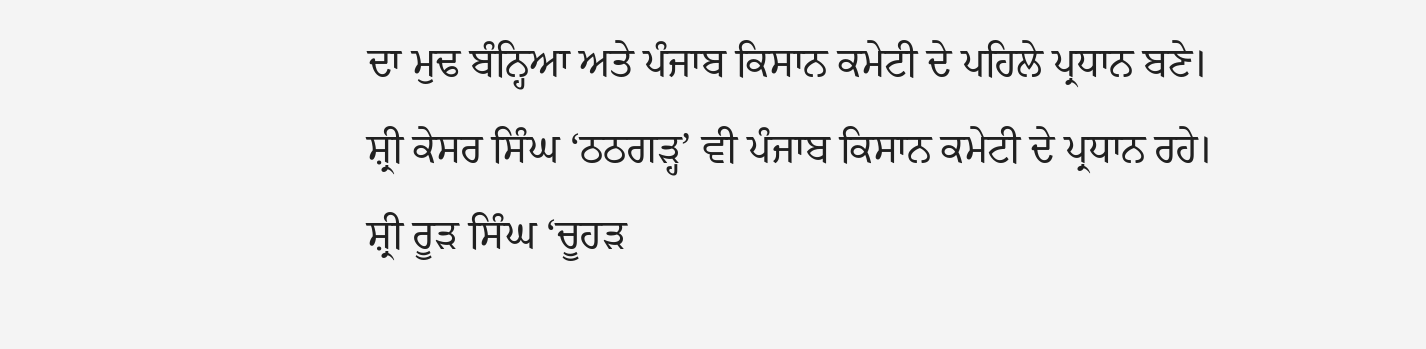ਦਾ ਮੁਢ ਬੰਨ੍ਹਿਆ ਅਤੇ ਪੰਜਾਬ ਕਿਸਾਨ ਕਮੇਟੀ ਦੇ ਪਹਿਲੇ ਪ੍ਰਧਾਨ ਬਣੇ। ਸ਼੍ਰੀ ਕੇਸਰ ਸਿੰਘ ‘ਠਠਗੜ੍ਹ’ ਵੀ ਪੰਜਾਬ ਕਿਸਾਨ ਕਮੇਟੀ ਦੇ ਪ੍ਰਧਾਨ ਰਹੇ। ਸ਼੍ਰੀ ਰੂੜ ਸਿੰਘ ‘ਚੂਹੜ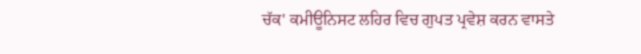ਚੱਕ' ਕਮੀਊਨਿਸਟ ਲਹਿਰ ਵਿਚ ਗੁਪਤ ਪ੍ਰਵੇਸ਼ ਕਰਨ ਵਾਸਤੇ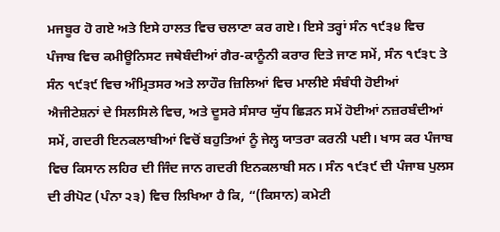ਮਜਬੂਰ ਹੋ ਗਏ ਅਤੇ ਇਸੇ ਹਾਲਤ ਵਿਚ ਚਲਾਣਾ ਕਰ ਗਏ। ਇਸੇ ਤਰ੍ਹਾਂ ਸੰਨ ੧੯੩੪ ਵਿਚ ਪੰਜਾਬ ਵਿਚ ਕਮੀਊਨਿਸਟ ਜਥੇਬੰਦੀਆਂ ਗੈਰ-ਕਾਨੂੰਨੀ ਕਰਾਰ ਦਿਤੇ ਜਾਣ ਸਮੇਂ, ਸੰਨ ੧੯੩੮ ਤੇ ਸੰਨ ੧੯੩੯ ਵਿਚ ਅੰਮ੍ਰਿਤਸਰ ਅਤੇ ਲਾਹੌਰ ਜ਼ਿਲਿਆਂ ਵਿਚ ਮਾਲੀਏ ਸੰਬੰਧੀ ਹੋਈਆਂ ਐਜੀਟੇਸ਼ਨਾਂ ਦੇ ਸਿਲਸਿਲੇ ਵਿਚ, ਅਤੇ ਦੂਸਰੇ ਸੰਸਾਰ ਯੁੱਧ ਛਿੜਨ ਸਮੇਂ ਹੋਈਆਂ ਨਜ਼ਰਬੰਦੀਆਂ ਸਮੇਂ, ਗਦਰੀ ਇਨਕਲਾਬੀਆਂ ਵਿਚੋਂ ਬਹੁਤਿਆਂ ਨੂੰ ਜੇਲ੍ਹ ਯਾਤਰਾ ਕਰਨੀ ਪਈ। ਖਾਸ ਕਰ ਪੰਜਾਬ ਵਿਚ ਕਿਸਾਨ ਲਹਿਰ ਦੀ ਜਿੰਦ ਜਾਨ ਗਦਰੀ ਇਨਕਲਾਬੀ ਸਨ। ਸੰਨ ੧੯੩੯ ਦੀ ਪੰਜਾਬ ਪੁਲਸ ਦੀ ਰੀਪੋਟ (ਪੰਨਾ ੨੩) ਵਿਚ ਲਿਖਿਆ ਹੈ ਕਿ, “(ਕਿਸਾਨ) ਕਮੇਟੀ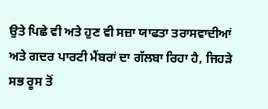ਉਤੇ ਪਿਛੇ ਵੀ ਅਤੇ ਹੁਣ ਵੀ ਸਜ਼ਾ ਯਾਫਤਾ ਤਰਾਸਵਾਦੀਆਂ ਅਤੇ ਗਦਰ ਪਾਰਟੀ ਮੈਂਬਰਾਂ ਦਾ ਗੱਲਬਾ ਰਿਹਾ ਹੈ, ਜਿਹੜੇ ਸਭ ਰੂਸ ਤੋਂ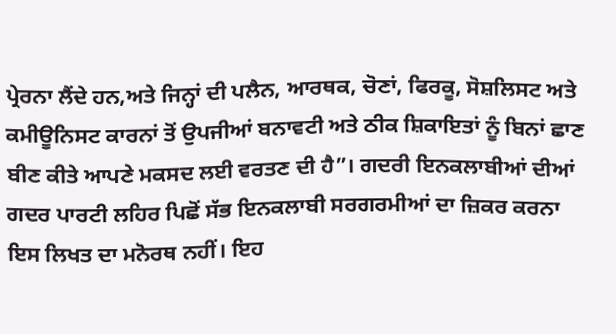ਪ੍ਰੇਰਨਾ ਲੈਂਦੇ ਹਨ,ਅਤੇ ਜਿਨ੍ਹਾਂ ਦੀ ਪਲੈਨ, ਆਰਥਕ, ਚੋਣਾਂ, ਫਿਰਕੂ, ਸੋਸ਼ਲਿਸਟ ਅਤੇ ਕਮੀਊਨਿਸਟ ਕਾਰਨਾਂ ਤੋਂ ਉਪਜੀਆਂ ਬਨਾਵਟੀ ਅਤੇ ਠੀਕ ਸ਼ਿਕਾਇਤਾਂ ਨੂੰ ਬਿਨਾਂ ਛਾਣ ਬੀਣ ਕੀਤੇ ਆਪਣੇ ਮਕਸਦ ਲਈ ਵਰਤਣ ਦੀ ਹੈ”। ਗਦਰੀ ਇਨਕਲਾਬੀਆਂ ਦੀਆਂ ਗਦਰ ਪਾਰਟੀ ਲਹਿਰ ਪਿਛੋਂ ਸੱਭ ਇਨਕਲਾਬੀ ਸਰਗਰਮੀਆਂ ਦਾ ਜ਼ਿਕਰ ਕਰਨਾ ਇਸ ਲਿਖਤ ਦਾ ਮਨੋਰਥ ਨਹੀਂ। ਇਹ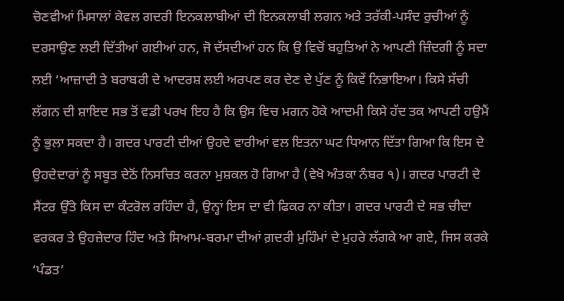ਚੋਣਵੀਆਂ ਮਿਸਾਲਾਂ ਕੇਵਲ ਗਦਰੀ ਇਨਕਲਾਬੀਆਂ ਦੀ ਇਨਕਲਾਬੀ ਲਗਨ ਅਤੇ ਤਰੱਕੀ-ਪਸੰਦ ਰੁਚੀਆਂ ਨੂੰ ਦਰਸਾਉਣ ਲਈ ਦਿੱਤੀਆਂ ਗਈਆਂ ਹਨ, ਜੋ ਦੱਸਦੀਆਂ ਹਨ ਕਿ ਉ ਵਿਚੋਂ ਬਹੁਤਿਆਂ ਨੇ ਆਪਣੀ ਜ਼ਿੰਦਗੀ ਨੂੰ ਸਦਾ ਲਈ ‘ਆਜ਼ਾਦੀ ਤੇ ਬਰਾਬਰੀ ਦੇ ਆਦਰਸ਼ ਲਈ ਅਰਪਣ ਕਰ ਦੇਣ ਦੇ ਪੁੱਣ ਨੂੰ ਕਿਵੇਂ ਨਿਭਾਇਆ। ਕਿਸੇ ਸੱਚੀ ਲੱਗਨ ਦੀ ਸ਼ਾਇਦ ਸਭ ਤੋਂ ਵਡੀ ਪਰਖ ਇਹ ਹੈ ਕਿ ਉਸ ਵਿਚ ਮਗਨ ਹੋਕੇ ਆਦਮੀ ਕਿਸੇ ਹੱਦ ਤਕ ਆਪਣੀ ਹਉਮੈਂ ਨੂੰ ਭੁਲਾ ਸਕਦਾ ਹੈ। ਗਦਰ ਪਾਰਟੀ ਦੀਆਂ ਉਹਦੇ ਵਾਰੀਆਂ ਵਲ ਇਤਨਾ ਘਟ ਧਿਆਨ ਦਿੱਤਾ ਗਿਆ ਕਿ ਇਸ ਦੇ ਉਹਦੇਦਾਰਾਂ ਨੂੰ ਸਬੂਤ ਦੇਠੋਂ ਨਿਸਚਿਤ ਕਰਨਾ ਮੁਸ਼ਕਲ ਹੋ ਗਿਆ ਹੈ (ਵੇਖੋ ਅੰਤਕਾ ਨੰਬਰ ੧)। ਗਦਰ ਪਾਰਟੀ ਦੇ ਸੈਂਟਰ ਉੱਤੇ ਕਿਸ ਦਾ ਕੰਟਰੋਲ ਰਹਿੰਦਾ ਹੈ, ਉਨ੍ਹਾਂ ਇਸ ਦਾ ਵੀ ਫਿਕਰ ਨਾ ਕੀਤਾ। ਗਦਰ ਪਾਰਟੀ ਦੇ ਸਭ ਚੀਦਾ ਵਰਕਰ ਤੇ ਉਹਜ਼ੇਦਾਰ ਹਿੰਦ ਅਤੇ ਸਿਆਮ-ਬਰਮਾ ਦੀਆਂ ਗ਼ਦਰੀ ਮੁਹਿੰਮਾਂ ਦੇ ਮੁਹਰੇ ਲੱਗਕੇ ਆ ਗਏ, ਜਿਸ ਕਰਕੇ ‘ਪੰਡਤ’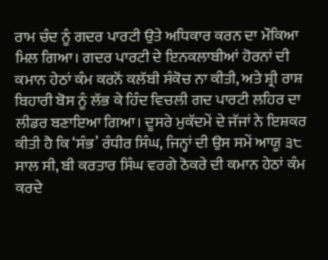ਰਾਮ ਚੰਦ ਨੂੰ ਗਦਰ ਪਾਰਟੀ ਉਤੇ ਅਧਿਕਾਰ ਕਰਨ ਦਾ ਮੌਕਿਆ ਮਿਲ ਗਿਆ। ਗਦਰ ਪਾਰਟੀ ਦੇ ਇਨਕਲਾਬੀਆਂ ਹੋਰਨਾਂ ਦੀ ਕਮਾਨ ਹੇਠਾਂ ਕੰਮ ਕਰਨੋਂ ਕਲੱਬੀ ਸੰਕੋਚ ਨਾ ਕੀਤੀ, ਅਤੇ ਸ਼੍ਰੀ ਰਾਸ਼ ਬਿਹਾਰੀ ਬੋਸ ਨੂੰ ਲੱਭ ਕੇ ਹਿੰਦ ਵਿਚਲੀ ਗਦ ਪਾਰਟੀ ਲਹਿਰ ਦਾ ਲੀਡਰ ਬਣਾਇਆ ਗਿਆ। ਦੂਸਰੇ ਮੁਕੱਦਮੇਂ ਦੇ ਜੱਜਾਂ ਨੇ ਇਸ਼ਕਰ ਕੀਤੀ ਹੈ ਕਿ ‘ਸੰਭ’ ਰੰਧੀਰ ਸਿੰਘ, ਜਿਨ੍ਹਾਂ ਦੀ ਉਸ ਸਮੇਂ ਆਯੂ ੩੮ ਸਾਲ ਸੀ, ਬੀ ਕਰਤਾਰ ਸਿੰਘ ਵਰਗੇ ਠੋਕਰੇ ਦੀ ਕਮਾਨ ਹੇਠਾਂ ਕੰਮ ਕਰਦੇ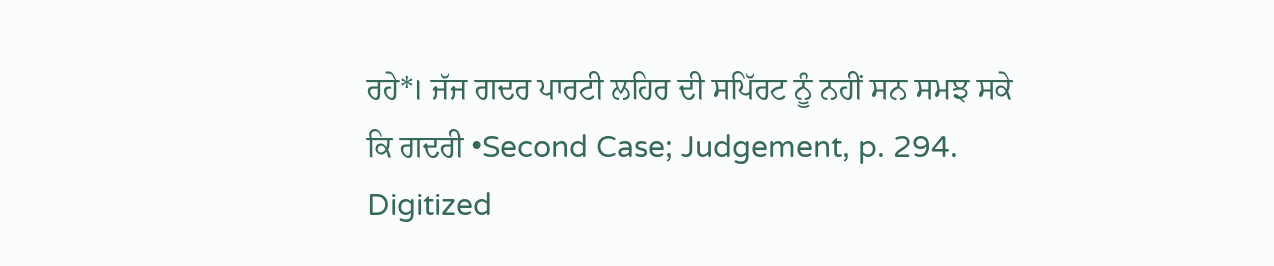ਰਹੇ*। ਜੱਜ ਗਦਰ ਪਾਰਟੀ ਲਹਿਰ ਦੀ ਸਪਿੱਰਟ ਨੂੰ ਨਹੀਂ ਸਨ ਸਮਝ ਸਕੇ ਕਿ ਗਦਰੀ •Second Case; Judgement, p. 294. Digitized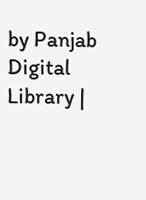by Panjab Digital Library |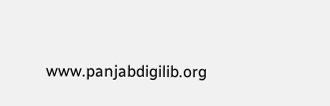www.panjabdigilib.org